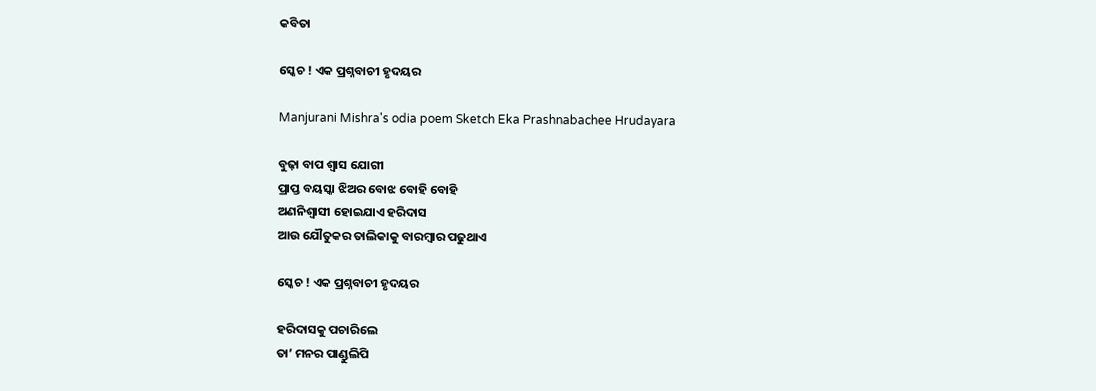କବିତା

ସ୍କେଚ ! ଏକ ପ୍ରଶ୍ନବାଚୀ ହୃଦୟର

Manjurani Mishra's odia poem Sketch Eka Prashnabachee Hrudayara

ବୁଢ଼ା ବାପ ଶ୍ୱାସ ଯୋଗୀ
ପ୍ରାପ୍ତ ବୟସ୍କା ଝିଅର ବୋଝ ବୋହି ବୋହି
ଅଣନିଶ୍ୱାସୀ ହୋଇଯାଏ ହରିଦାସ
ଆଉ ଯୌତୁକର ତାଲିକାକୁ ବାରମ୍ୱାର ପଢୁଥାଏ

ସ୍କେଚ ! ଏକ ପ୍ରଶ୍ନବାଚୀ ହୃଦୟର

ହରିଦାସକୁ ପଚାରିଲେ
ତା’ ମନର ପାଣ୍ଡୁଲିପି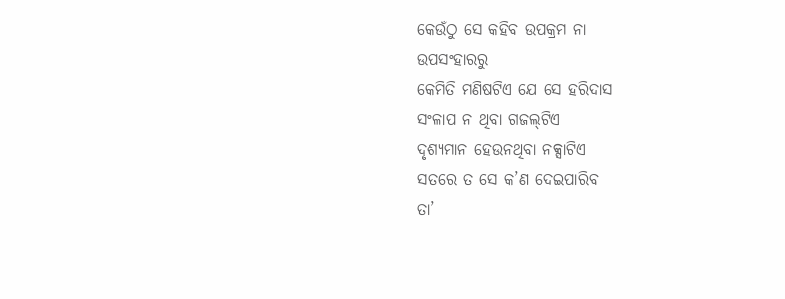କେଉଁଠୁ ସେ କହିବ ଉପକ୍ରମ ନା
ଉପସଂହାରରୁ
କେମିତି ମଣିଷଟିଏ ଯେ ସେ ହରିଦାସ
ସଂଳାପ ନ ଥିବା ଗଜଲ୍‌ଟିଏ
ଦୃଶ୍ୟମାନ ହେଉନଥିବା ନକ୍ସାଟିଏ
ସତରେ ତ ସେ କ’ଣ ଦେଇପାରିବ
ତା’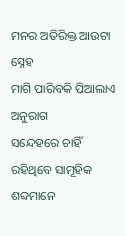ମନର ଅତିରିକ୍ତ ଆଉଟା ସ୍ନେହ
ମାଗି ପାରିବକି ପିଆଲାଏ ଅନୁରାଗ
ସନ୍ଦେହରେ ଚାହିଁ ରହିଥିବେ ସାମୂହିକ ଶବ୍ଦମାନେ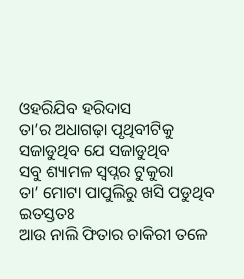ଓହରିଯିବ ହରିଦାସ
ତା’ର ଅଧାଗଢ଼ା ପୃଥିବୀଟିକୁ ସଜାଡୁଥିବ ଯେ ସଜାଡୁଥିବ
ସବୁ ଶ୍ୟାମଳ ସ୍ୱପ୍ନର ଟୁକୁରା
ତା’ ମୋଟା ପାପୁଲିରୁ ଖସି ପଡୁଥିବ
ଇତସ୍ତତଃ
ଆଉ ନାଲି ଫିତାର ଚାକିରୀ ତଳେ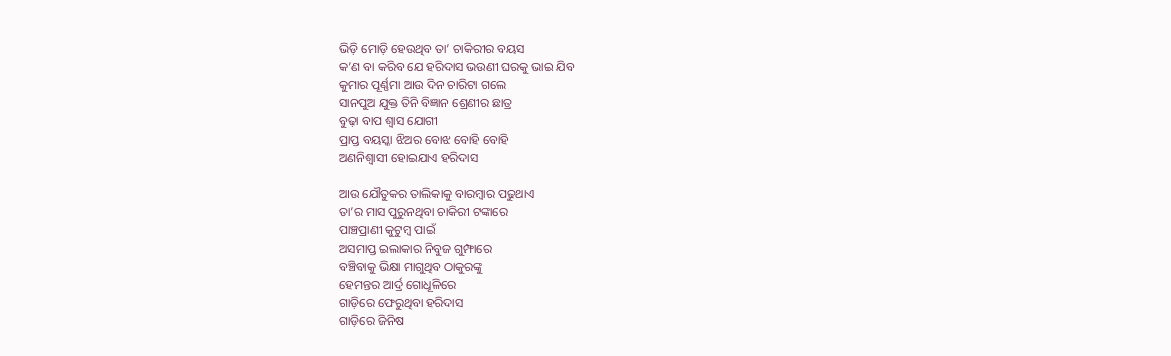ଭିଡ଼ି ମୋଡ଼ି ହେଉଥିବ ତା’ ଚାକିରୀର ବୟସ
କ’ଣ ବା କରିବ ଯେ ହରିଦାସ ଭଉଣୀ ଘରକୁ ଭାଇ ଯିବ
କୁମାର ପୂର୍ଣ୍ଣମା ଆଉ ଦିନ ଚାରିଟା ଗଲେ
ସାନପୁଅ ଯୁକ୍ତ ତିନି ବିଜ୍ଞାନ ଶ୍ରେଣୀର ଛାତ୍ର
ବୁଢ଼ା ବାପ ଶ୍ୱାସ ଯୋଗୀ
ପ୍ରାପ୍ତ ବୟସ୍କା ଝିଅର ବୋଝ ବୋହି ବୋହି
ଅଣନିଶ୍ୱାସୀ ହୋଇଯାଏ ହରିଦାସ

ଆଉ ଯୌତୁକର ତାଲିକାକୁ ବାରମ୍ୱାର ପଢୁଥାଏ
ତା’ର ମାସ ପୁରୁନଥିବା ଚାକିରୀ ଟଙ୍କାରେ
ପାଞ୍ଚପ୍ରାଣୀ କୁଟୁମ୍ୱ ପାଇଁ
ଅସମାପ୍ତ ଇଲାକାର ନିବୁଜ ଗୁମ୍ଫାରେ
ବଞ୍ଚିବାକୁ ଭିକ୍ଷା ମାଗୁଥିବ ଠାକୁରଙ୍କୁ
ହେମନ୍ତର ଆର୍ଦ୍ର ଗୋଧୂଳିରେ
ଗାଡ଼ିରେ ଫେରୁଥିବା ହରିଦାସ
ଗାଡ଼ିରେ ଜିନିଷ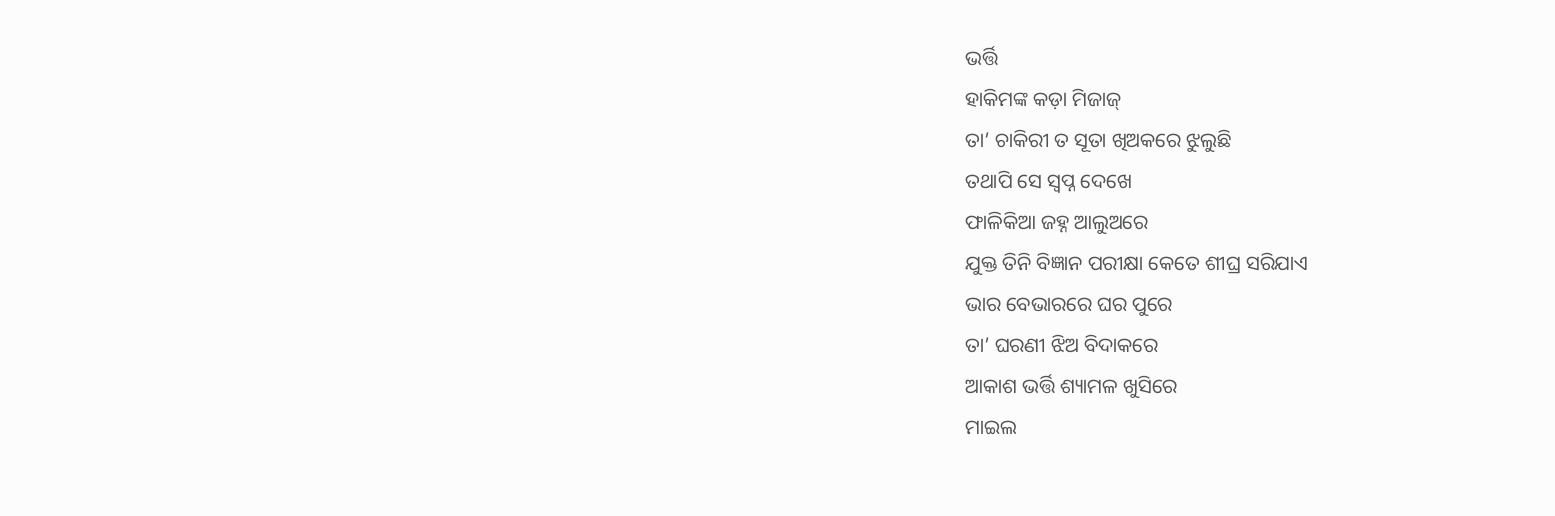ଭର୍ତ୍ତି
ହାକିମଙ୍କ କଡ଼ା ମିଜାଜ୍
ତା’ ଚାକିରୀ ତ ସୂତା ଖିଅକରେ ଝୁଲୁଛି
ତଥାପି ସେ ସ୍ୱପ୍ନ ଦେଖେ
ଫାଳିକିଆ ଜହ୍ନ ଆଲୁଅରେ
ଯୁକ୍ତ ତିନି ବିଜ୍ଞାନ ପରୀକ୍ଷା କେତେ ଶୀଘ୍ର ସରିଯାଏ
ଭାର ବେଭାରରେ ଘର ପୁରେ
ତା’ ଘରଣୀ ଝିଅ ବିଦାକରେ
ଆକାଶ ଭର୍ତ୍ତି ଶ୍ୟାମଳ ଖୁସିରେ
ମାଇଲ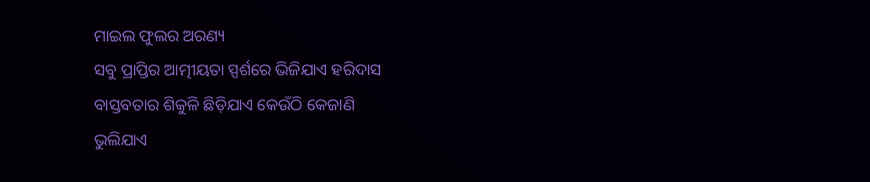ମାଇଲ ଫୁଲର ଅରଣ୍ୟ
ସବୁ ପ୍ରାପ୍ତିର ଆତ୍ମୀୟତା ସ୍ପର୍ଶରେ ଭିଜିଯାଏ ହରିଦାସ
ବାସ୍ତବତାର ଶିକୁଳି ଛିଡ଼ିଯାଏ କେଉଁଠି କେଜାଣି
ଭୁଲିଯାଏ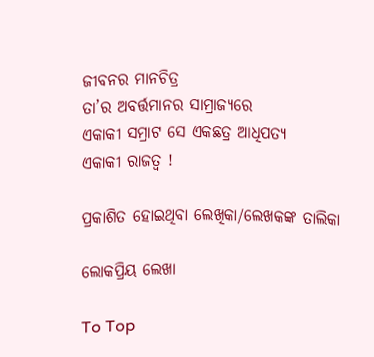ଜୀବନର ମାନଚିତ୍ର
ତା’ର ଅବର୍ତ୍ତମାନର ସାମ୍ରାଜ୍ୟରେ
ଏକାକୀ ସମ୍ରାଟ ସେ ଏକଛତ୍ର ଆଧିପତ୍ୟ
ଏକାକୀ ରାଜତ୍ୱ !

ପ୍ରକାଶିତ ହୋଇଥିବା ଲେଖିକା/ଲେଖକଙ୍କ ତାଲିକା

ଲୋକପ୍ରିୟ ଲେଖା

To Top